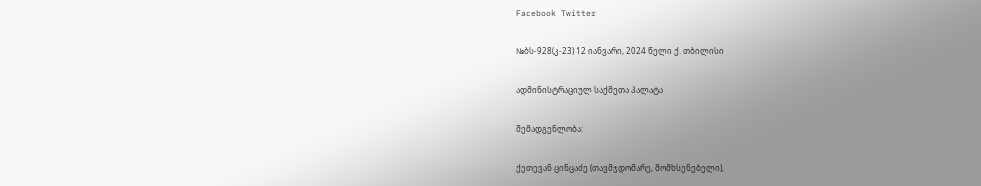Facebook Twitter

№ბს-928(კ-23) 12 იანვარი, 2024 წელი ქ. თბილისი

ადმინისტრაციულ საქმეთა პალატა

შემადგენლობა:

ქეთევან ცინცაძე (თავმჯდომარე, მომხსენებელი),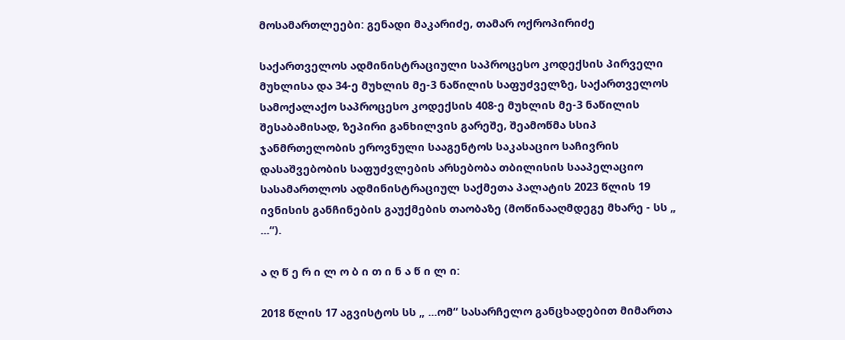მოსამართლეები: გენადი მაკარიძე, თამარ ოქროპირიძე

საქართველოს ადმინისტრაციული საპროცესო კოდექსის პირველი მუხლისა და 34-ე მუხლის მე-3 ნაწილის საფუძველზე, საქართველოს სამოქალაქო საპროცესო კოდექსის 408-ე მუხლის მე-3 ნაწილის შესაბამისად, ზეპირი განხილვის გარეშე, შეამოწმა სსიპ ჯანმრთელობის ეროვნული სააგენტოს საკასაციო საჩივრის დასაშვებობის საფუძვლების არსებობა თბილისის სააპელაციო სასამართლოს ადმინისტრაციულ საქმეთა პალატის 2023 წლის 19 ივნისის განჩინების გაუქმების თაობაზე (მოწინააღმდეგე მხარე - სს „ ...“).

ა ღ წ ე რ ი ლ ო ბ ი თ ი ნ ა წ ი ლ ი:

2018 წლის 17 აგვისტოს სს „ ...ომ“ სასარჩელო განცხადებით მიმართა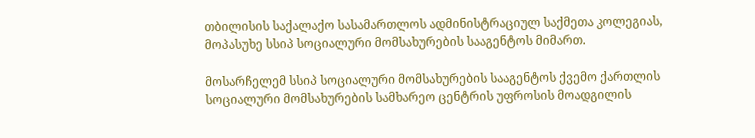თბილისის საქალაქო სასამართლოს ადმინისტრაციულ საქმეთა კოლეგიას, მოპასუხე სსიპ სოციალური მომსახურების სააგენტოს მიმართ.

მოსარჩელემ სსიპ სოციალური მომსახურების სააგენტოს ქვემო ქართლის სოციალური მომსახურების სამხარეო ცენტრის უფროსის მოადგილის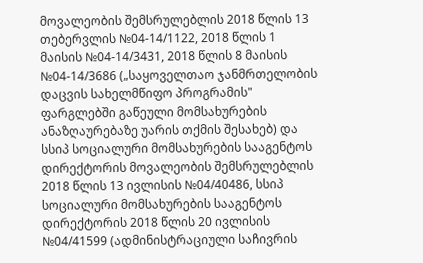მოვალეობის შემსრულებლის 2018 წლის 13 თებერვლის №04-14/1122, 2018 წლის 1 მაისის №04-14/3431, 2018 წლის 8 მაისის №04-14/3686 („საყოველთაო ჯანმრთელობის დაცვის სახელმწიფო პროგრამის" ფარგლებში გაწეული მომსახურების ანაზღაურებაზე უარის თქმის შესახებ) და სსიპ სოციალური მომსახურების სააგენტოს დირექტორის მოვალეობის შემსრულებლის 2018 წლის 13 ივლისის №04/40486, სსიპ სოციალური მომსახურების სააგენტოს დირექტორის 2018 წლის 20 ივლისის №04/41599 (ადმინისტრაციული საჩივრის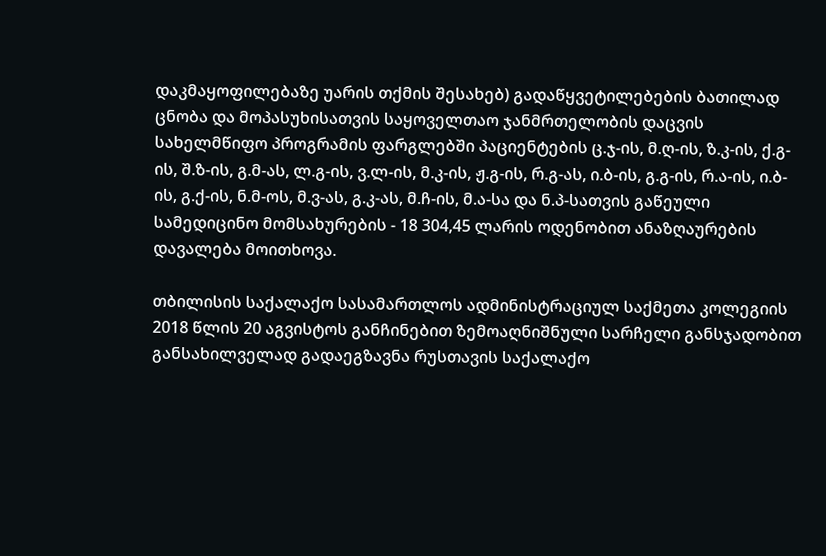დაკმაყოფილებაზე უარის თქმის შესახებ) გადაწყვეტილებების ბათილად ცნობა და მოპასუხისათვის საყოველთაო ჯანმრთელობის დაცვის სახელმწიფო პროგრამის ფარგლებში პაციენტების ც.ჯ-ის, მ.ღ-ის, ზ.კ-ის, ქ.გ-ის, შ.ზ-ის, გ.მ-ას, ლ.გ-ის, ვ.ლ-ის, მ.კ-ის, ჟ.გ-ის, რ.გ-ას, ი.ბ-ის, გ.გ-ის, რ.ა-ის, ი.ბ-ის, გ.ქ-ის, ნ.მ-ოს, მ.ვ-ას, გ.კ-ას, მ.ჩ-ის, მ.ა-სა და ნ.პ-სათვის გაწეული სამედიცინო მომსახურების - 18 304,45 ლარის ოდენობით ანაზღაურების დავალება მოითხოვა.

თბილისის საქალაქო სასამართლოს ადმინისტრაციულ საქმეთა კოლეგიის 2018 წლის 20 აგვისტოს განჩინებით ზემოაღნიშნული სარჩელი განსჯადობით განსახილველად გადაეგზავნა რუსთავის საქალაქო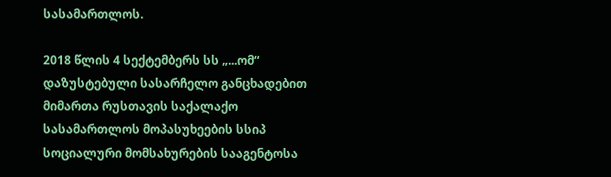სასამართლოს.

2018 წლის 4 სექტემბერს სს „...ომ“ დაზუსტებული სასარჩელო განცხადებით მიმართა რუსთავის საქალაქო სასამართლოს მოპასუხეების სსიპ სოციალური მომსახურების სააგენტოსა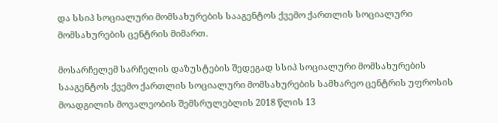და სსიპ სოციალური მომსახურების სააგენტოს ქვემო ქართლის სოციალური მომსახურების ცენტრის მიმართ.

მოსარჩელემ სარჩელის დაზუსტების შედეგად სსიპ სოციალური მომსახურების სააგენტოს ქვემო ქართლის სოციალური მომსახურების სამხარეო ცენტრის უფროსის მოადგილის მოვალეობის შემსრულებლის 2018 წლის 13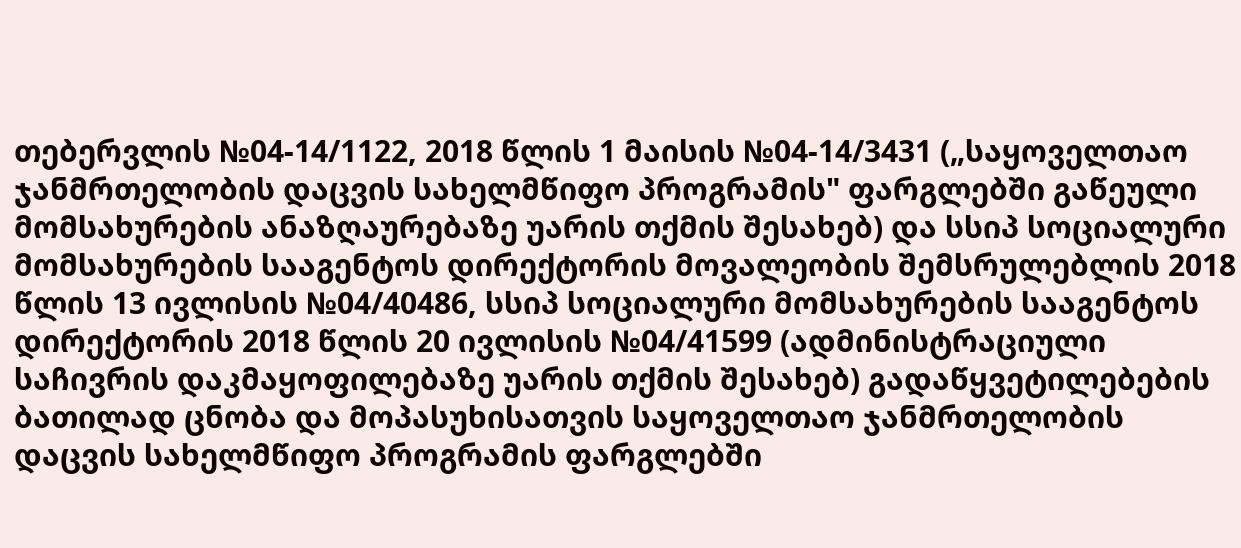თებერვლის №04-14/1122, 2018 წლის 1 მაისის №04-14/3431 („საყოველთაო ჯანმრთელობის დაცვის სახელმწიფო პროგრამის" ფარგლებში გაწეული მომსახურების ანაზღაურებაზე უარის თქმის შესახებ) და სსიპ სოციალური მომსახურების სააგენტოს დირექტორის მოვალეობის შემსრულებლის 2018 წლის 13 ივლისის №04/40486, სსიპ სოციალური მომსახურების სააგენტოს დირექტორის 2018 წლის 20 ივლისის №04/41599 (ადმინისტრაციული საჩივრის დაკმაყოფილებაზე უარის თქმის შესახებ) გადაწყვეტილებების ბათილად ცნობა და მოპასუხისათვის საყოველთაო ჯანმრთელობის დაცვის სახელმწიფო პროგრამის ფარგლებში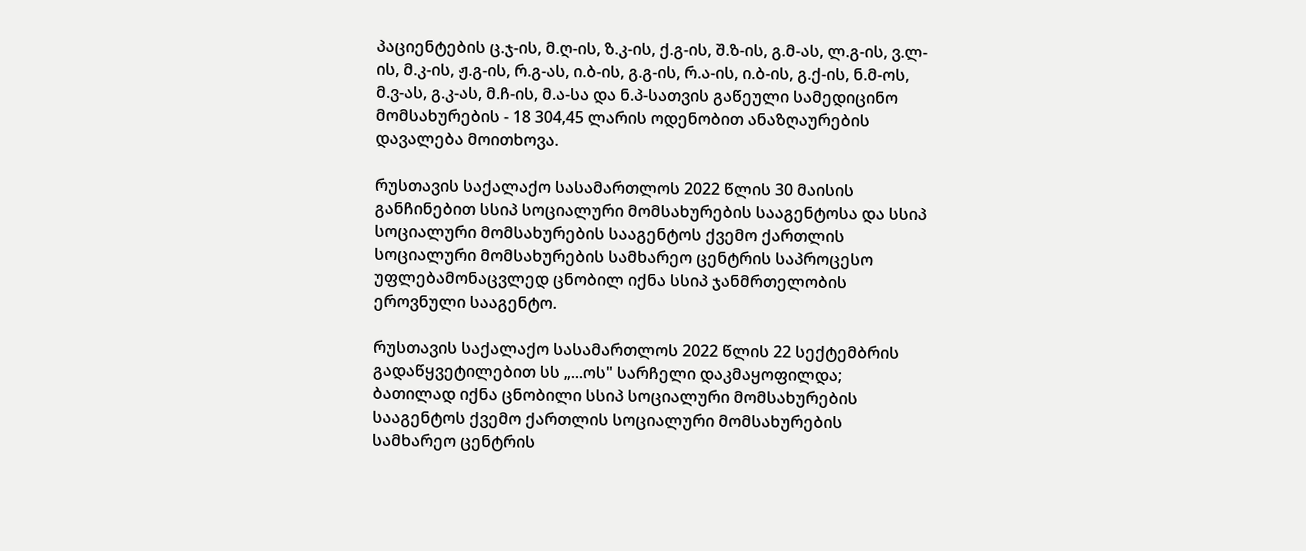პაციენტების ც.ჯ-ის, მ.ღ-ის, ზ.კ-ის, ქ.გ-ის, შ.ზ-ის, გ.მ-ას, ლ.გ-ის, ვ.ლ-ის, მ.კ-ის, ჟ.გ-ის, რ.გ-ას, ი.ბ-ის, გ.გ-ის, რ.ა-ის, ი.ბ-ის, გ.ქ-ის, ნ.მ-ოს, მ.ვ-ას, გ.კ-ას, მ.ჩ-ის, მ.ა-სა და ნ.პ-სათვის გაწეული სამედიცინო მომსახურების - 18 304,45 ლარის ოდენობით ანაზღაურების დავალება მოითხოვა.

რუსთავის საქალაქო სასამართლოს 2022 წლის 30 მაისის განჩინებით სსიპ სოციალური მომსახურების სააგენტოსა და სსიპ სოციალური მომსახურების სააგენტოს ქვემო ქართლის სოციალური მომსახურების სამხარეო ცენტრის საპროცესო უფლებამონაცვლედ ცნობილ იქნა სსიპ ჯანმრთელობის ეროვნული სააგენტო.

რუსთავის საქალაქო სასამართლოს 2022 წლის 22 სექტემბრის გადაწყვეტილებით სს „...ოს" სარჩელი დაკმაყოფილდა; ბათილად იქნა ცნობილი სსიპ სოციალური მომსახურების სააგენტოს ქვემო ქართლის სოციალური მომსახურების სამხარეო ცენტრის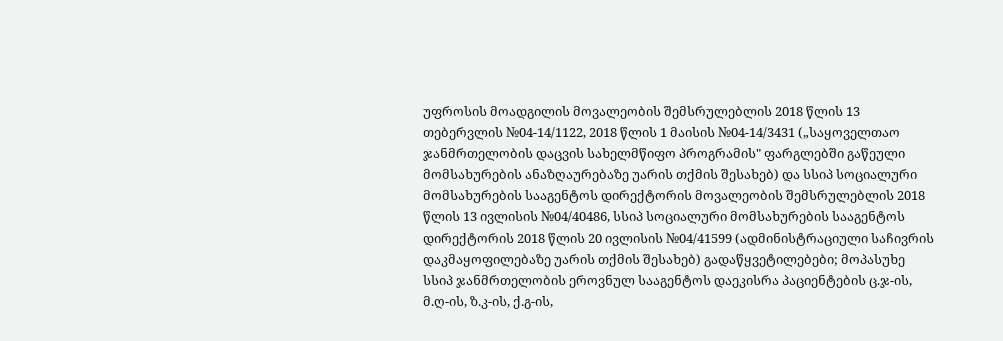უფროსის მოადგილის მოვალეობის შემსრულებლის 2018 წლის 13 თებერვლის №04-14/1122, 2018 წლის 1 მაისის №04-14/3431 („საყოველთაო ჯანმრთელობის დაცვის სახელმწიფო პროგრამის" ფარგლებში გაწეული მომსახურების ანაზღაურებაზე უარის თქმის შესახებ) და სსიპ სოციალური მომსახურების სააგენტოს დირექტორის მოვალეობის შემსრულებლის 2018 წლის 13 ივლისის №04/40486, სსიპ სოციალური მომსახურების სააგენტოს დირექტორის 2018 წლის 20 ივლისის №04/41599 (ადმინისტრაციული საჩივრის დაკმაყოფილებაზე უარის თქმის შესახებ) გადაწყვეტილებები; მოპასუხე სსიპ ჯანმრთელობის ეროვნულ სააგენტოს დაეკისრა პაციენტების ც.ჯ-ის, მ.ღ-ის, ზ.კ-ის, ქ.გ-ის,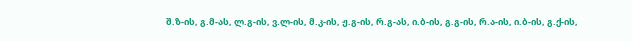შ.ზ-ის, გ.მ-ას, ლ.გ-ის, ვ.ლ-ის, მ.კ-ის, ჟ.გ-ის, რ.გ-ას, ი.ბ-ის, გ.გ-ის, რ.ა-ის, ი.ბ-ის, გ.ქ-ის,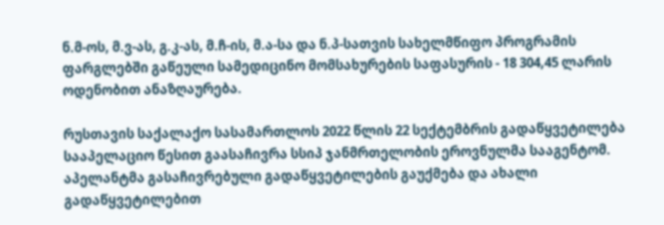ნ.მ-ოს, მ.ვ-ას, გ.კ-ას, მ.ჩ-ის, მ.ა-სა და ნ.პ-სათვის სახელმწიფო პროგრამის ფარგლებში გაწეული სამედიცინო მომსახურების საფასურის - 18 304,45 ლარის ოდენობით ანაზღაურება.

რუსთავის საქალაქო სასამართლოს 2022 წლის 22 სექტემბრის გადაწყვეტილება სააპელაციო წესით გაასაჩივრა სსიპ ჯანმრთელობის ეროვნულმა სააგენტომ. აპელანტმა გასაჩივრებული გადაწყვეტილების გაუქმება და ახალი გადაწყვეტილებით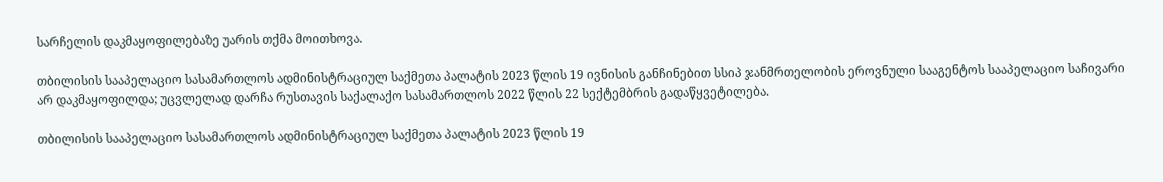სარჩელის დაკმაყოფილებაზე უარის თქმა მოითხოვა.

თბილისის სააპელაციო სასამართლოს ადმინისტრაციულ საქმეთა პალატის 2023 წლის 19 ივნისის განჩინებით სსიპ ჯანმრთელობის ეროვნული სააგენტოს სააპელაციო საჩივარი არ დაკმაყოფილდა; უცვლელად დარჩა რუსთავის საქალაქო სასამართლოს 2022 წლის 22 სექტემბრის გადაწყვეტილება.

თბილისის სააპელაციო სასამართლოს ადმინისტრაციულ საქმეთა პალატის 2023 წლის 19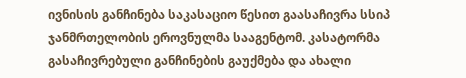ივნისის განჩინება საკასაციო წესით გაასაჩივრა სსიპ ჯანმრთელობის ეროვნულმა სააგენტომ. კასატორმა გასაჩივრებული განჩინების გაუქმება და ახალი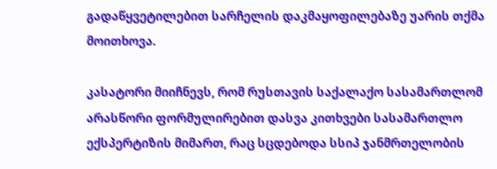გადაწყვეტილებით სარჩელის დაკმაყოფილებაზე უარის თქმა მოითხოვა.

კასატორი მიიჩნევს, რომ რუსთავის საქალაქო სასამართლომ არასწორი ფორმულირებით დასვა კითხვები სასამართლო ექსპერტიზის მიმართ, რაც სცდებოდა სსიპ ჯანმრთელობის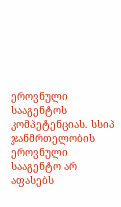ეროვნული სააგენტოს კომპეტენციას. სსიპ ჯანმრთელობის ეროვნული სააგენტო არ აფასებს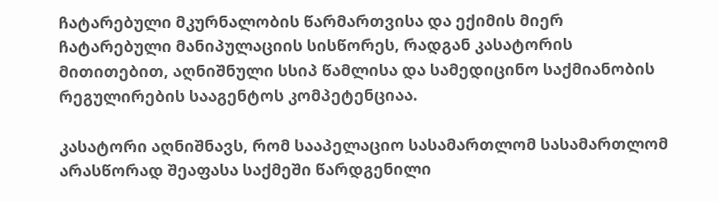ჩატარებული მკურნალობის წარმართვისა და ექიმის მიერ ჩატარებული მანიპულაციის სისწორეს, რადგან კასატორის მითითებით, აღნიშნული სსიპ წამლისა და სამედიცინო საქმიანობის რეგულირების სააგენტოს კომპეტენციაა.

კასატორი აღნიშნავს, რომ სააპელაციო სასამართლომ სასამართლომ არასწორად შეაფასა საქმეში წარდგენილი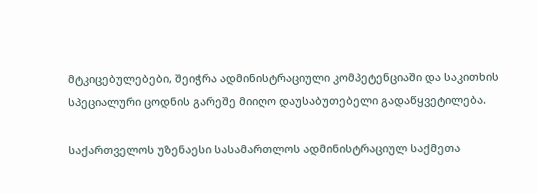მტკიცებულებები, შეიჭრა ადმინისტრაციული კომპეტენციაში და საკითხის სპეციალური ცოდნის გარეშე მიიღო დაუსაბუთებელი გადაწყვეტილება.

საქართველოს უზენაესი სასამართლოს ადმინისტრაციულ საქმეთა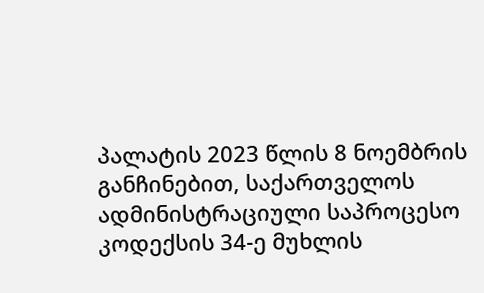პალატის 2023 წლის 8 ნოემბრის განჩინებით, საქართველოს ადმინისტრაციული საპროცესო კოდექსის 34-ე მუხლის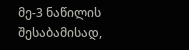მე-3 ნაწილის შესაბამისად,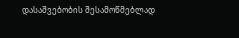დასაშვებობის შესამოწმებლად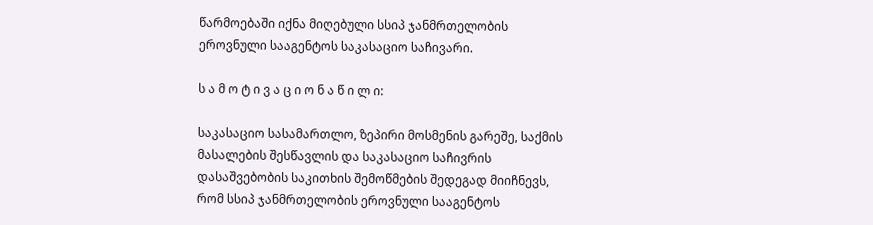წარმოებაში იქნა მიღებული სსიპ ჯანმრთელობის ეროვნული სააგენტოს საკასაციო საჩივარი.

ს ა მ ო ტ ი ვ ა ც ი ო ნ ა წ ი ლ ი:

საკასაციო სასამართლო, ზეპირი მოსმენის გარეშე, საქმის მასალების შესწავლის და საკასაციო საჩივრის დასაშვებობის საკითხის შემოწმების შედეგად მიიჩნევს, რომ სსიპ ჯანმრთელობის ეროვნული სააგენტოს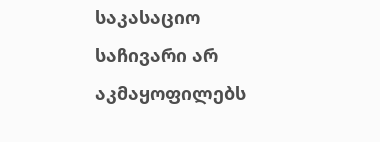საკასაციო საჩივარი არ აკმაყოფილებს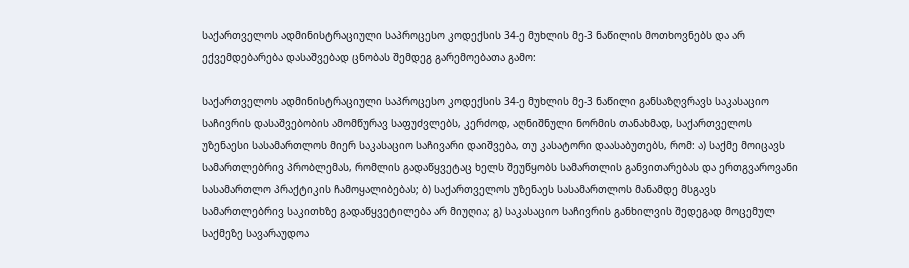საქართველოს ადმინისტრაციული საპროცესო კოდექსის 34-ე მუხლის მე-3 ნაწილის მოთხოვნებს და არ ექვემდებარება დასაშვებად ცნობას შემდეგ გარემოებათა გამო:

საქართველოს ადმინისტრაციული საპროცესო კოდექსის 34-ე მუხლის მე-3 ნაწილი განსაზღვრავს საკასაციო საჩივრის დასაშვებობის ამომწურავ საფუძვლებს, კერძოდ, აღნიშნული ნორმის თანახმად, საქართველოს უზენაესი სასამართლოს მიერ საკასაციო საჩივარი დაიშვება, თუ კასატორი დაასაბუთებს, რომ: ა) საქმე მოიცავს სამართლებრივ პრობლემას, რომლის გადაწყვეტაც ხელს შეუწყობს სამართლის განვითარებას და ერთგვაროვანი სასამართლო პრაქტიკის ჩამოყალიბებას; ბ) საქართველოს უზენაეს სასამართლოს მანამდე მსგავს სამართლებრივ საკითხზე გადაწყვეტილება არ მიუღია; გ) საკასაციო საჩივრის განხილვის შედეგად მოცემულ საქმეზე სავარაუდოა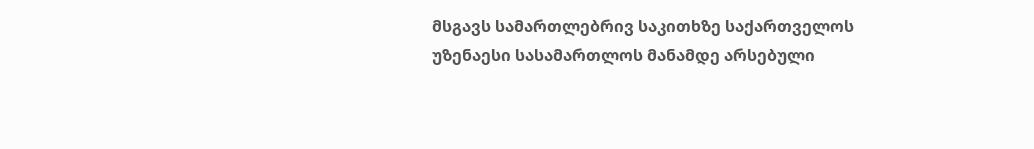მსგავს სამართლებრივ საკითხზე საქართველოს უზენაესი სასამართლოს მანამდე არსებული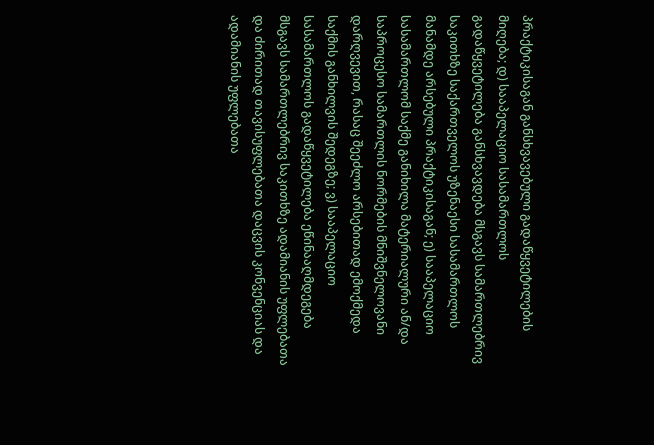პრაქტიკისაგან განსხვავებული გადაწყვეტილების მიღება; დ) სააპელაციო სასამართლოს გადაწყვეტილება განსხვავდება მსგავს სამართლებრივ საკითხზე საქართველოს უზენაესი სასამართლოს მანამდე არსებული პრაქტიკისაგან; ე) სააპელაციო სასამართლომ საქმე განიხილა მატერიალური ან/და საპროცესო სამართლის ნორმების მნიშვნელოვანი დარღვევით, რასაც შეეძლო არსებითად ემოქმედა საქმის განხილვის შედეგზე; ვ) სააპელაციო სასამართლოს გადაწყვეტილება ეწინააღმდეგება მსგავს სამართლებრივ საკითხზე ადამიანის უფლებათა და ძირითად თავისუფლებათა დაცვის კონვენციას და ადამიანის უფლებათა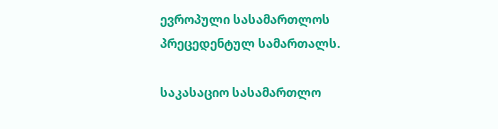ევროპული სასამართლოს პრეცედენტულ სამართალს.

საკასაციო სასამართლო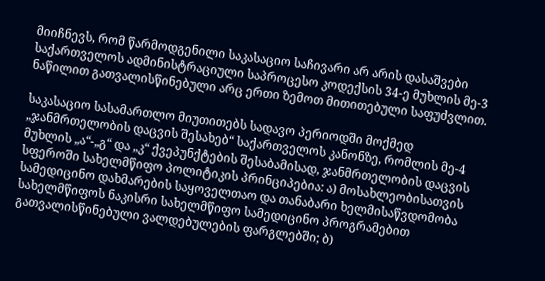მიიჩნევს, რომ წარმოდგენილი საკასაციო საჩივარი არ არის დასაშვები საქართველოს ადმინისტრაციული საპროცესო კოდექსის 34-ე მუხლის მე-3 ნაწილით გათვალისწინებული არც ერთი ზემოთ მითითებული საფუძვლით.

საკასაციო სასამართლო მიუთითებს სადავო პერიოდში მოქმედ „ჯანმრთელობის დაცვის შესახებ“ საქართველოს კანონზე, რომლის მე-4 მუხლის „ა“-„გ“ და „კ“ ქვეპუნქტების შესაბამისად, ჯანმრთელობის დაცვის სფეროში სახელმწიფო პოლიტიკის პრინციპებია: ა) მოსახლეობისათვის სამედიცინო დახმარების საყოველთაო და თანაბარი ხელმისაწვდომობა სახელმწიფოს ნაკისრი სახელმწიფო სამედიცინო პროგრამებით გათვალისწინებული ვალდებულების ფარგლებში; ბ)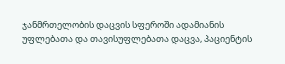ჯანმრთელობის დაცვის სფეროში ადამიანის უფლებათა და თავისუფლებათა დაცვა, პაციენტის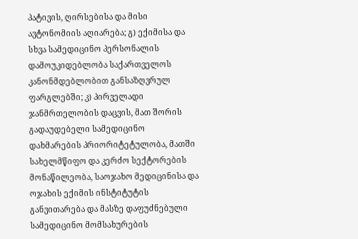პატივის, ღირსებისა და მისი ავტონომიის აღიარება; გ) ექიმისა და სხვა სამედიცინო პერსონალის დამოუკიდებლობა საქართველოს კანონმდებლობით განსაზღვრულ ფარგლებში; კ) პირველადი ჯანმრთელობის დაცვის, მათ შორის გადაუდებელი სამედიცინო დახმარების პრიორიტეტულობა, მათში სახელმწიფო და კერძო სექტორების მონაწილეობა, საოჯახო მედიცინისა და ოჯახის ექიმის ინსტიტუტის განვითარება და მასზე დაფუძნებული სამედიცინო მომსახურების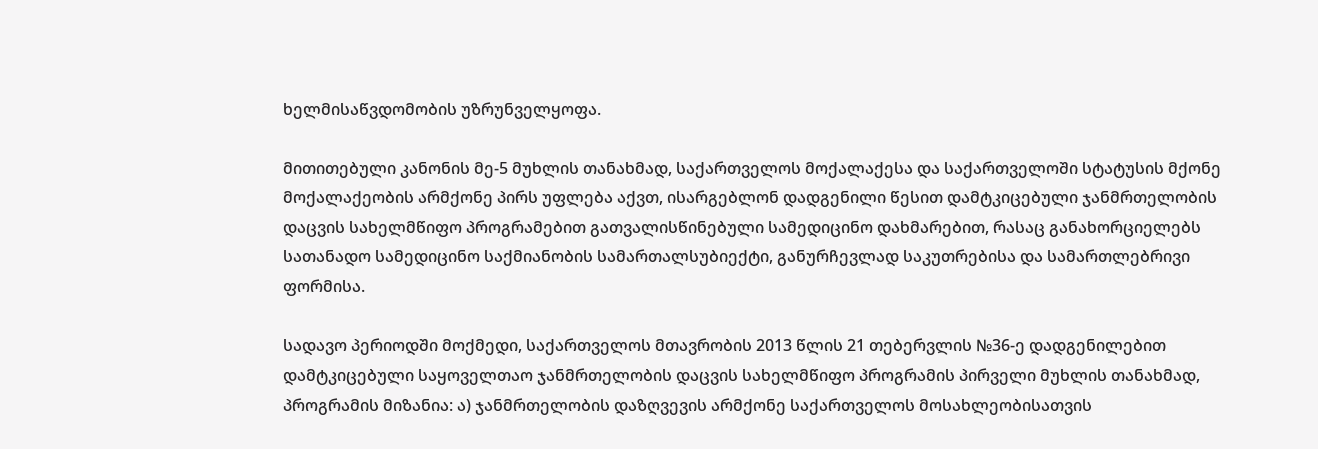ხელმისაწვდომობის უზრუნველყოფა.

მითითებული კანონის მე-5 მუხლის თანახმად, საქართველოს მოქალაქესა და საქართველოში სტატუსის მქონე მოქალაქეობის არმქონე პირს უფლება აქვთ, ისარგებლონ დადგენილი წესით დამტკიცებული ჯანმრთელობის დაცვის სახელმწიფო პროგრამებით გათვალისწინებული სამედიცინო დახმარებით, რასაც განახორციელებს სათანადო სამედიცინო საქმიანობის სამართალსუბიექტი, განურჩევლად საკუთრებისა და სამართლებრივი ფორმისა.

სადავო პერიოდში მოქმედი, საქართველოს მთავრობის 2013 წლის 21 თებერვლის №36-ე დადგენილებით დამტკიცებული საყოველთაო ჯანმრთელობის დაცვის სახელმწიფო პროგრამის პირველი მუხლის თანახმად, პროგრამის მიზანია: ა) ჯანმრთელობის დაზღვევის არმქონე საქართველოს მოსახლეობისათვის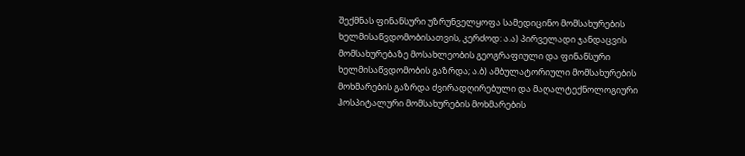შექმნას ფინანსური უზრუნველყოფა სამედიცინო მომსახურების ხელმისაწვდომობისათვის, კერძოდ: ა.ა) პირველადი ჯანდაცვის მომსახურებაზე მოსახლეობის გეოგრაფიული და ფინანსური ხელმისაწვდომობის გაზრდა; ა.ბ) ამბულატორიული მომსახურების მოხმარების გაზრდა ძვირადღირებული და მაღალტექნოლოგიური ჰოსპიტალური მომსახურების მოხმარების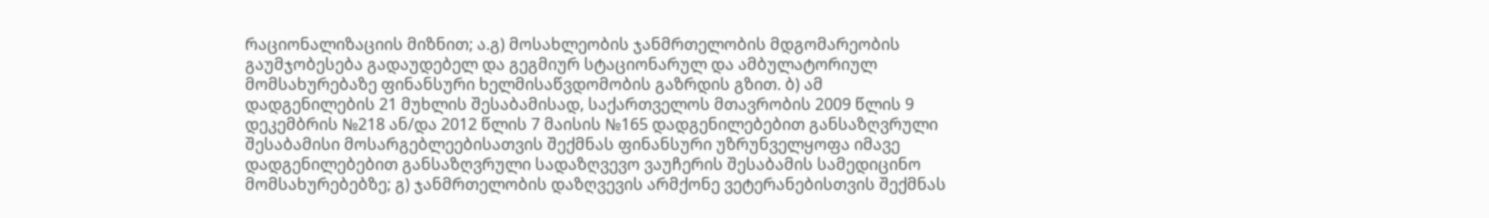რაციონალიზაციის მიზნით; ა.გ) მოსახლეობის ჯანმრთელობის მდგომარეობის გაუმჯობესება გადაუდებელ და გეგმიურ სტაციონარულ და ამბულატორიულ მომსახურებაზე ფინანსური ხელმისაწვდომობის გაზრდის გზით. ბ) ამ დადგენილების 21 მუხლის შესაბამისად, საქართველოს მთავრობის 2009 წლის 9 დეკემბრის №218 ან/და 2012 წლის 7 მაისის №165 დადგენილებებით განსაზღვრული შესაბამისი მოსარგებლეებისათვის შექმნას ფინანსური უზრუნველყოფა იმავე დადგენილებებით განსაზღვრული სადაზღვევო ვაუჩერის შესაბამის სამედიცინო მომსახურებებზე; გ) ჯანმრთელობის დაზღვევის არმქონე ვეტერანებისთვის შექმნას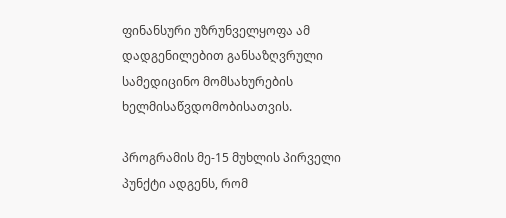ფინანსური უზრუნველყოფა ამ დადგენილებით განსაზღვრული სამედიცინო მომსახურების ხელმისაწვდომობისათვის.

პროგრამის მე-15 მუხლის პირველი პუნქტი ადგენს, რომ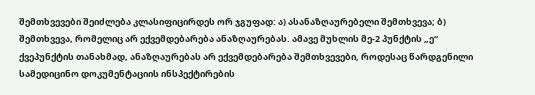შემთხვევები შეიძლება კლასიფიცირდეს ორ ჯგუფად: ა) ასანაზღაურებელი შემთხვევა; ბ) შემთხვევა, რომელიც არ ექვემდებარება ანაზღაურებას. ამავე მუხლის მე-2 პუნქტის „ე“ ქვეპუნქტის თანახმად, ანაზღაურებას არ ექვემდებარება შემთხვევები, როდესაც წარდგენილი სამედიცინო დოკუმენტაციის ინსპექტირების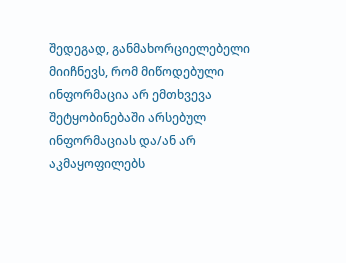შედეგად, განმახორციელებელი მიიჩნევს, რომ მიწოდებული ინფორმაცია არ ემთხვევა შეტყობინებაში არსებულ ინფორმაციას და/ან არ აკმაყოფილებს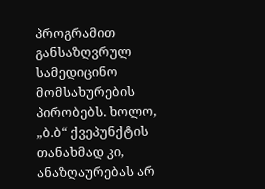პროგრამით განსაზღვრულ სამედიცინო მომსახურების პირობებს. ხოლო, „ბ.ბ“ ქვეპუნქტის თანახმად კი, ანაზღაურებას არ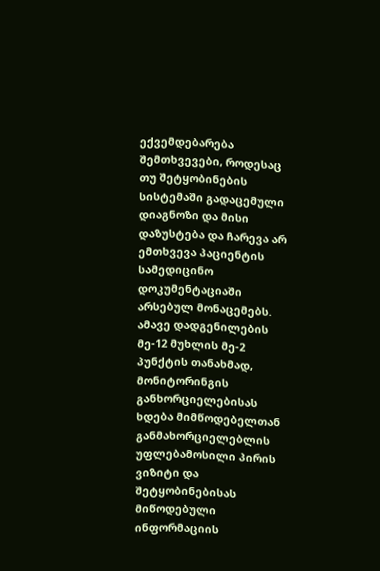ექვემდებარება შემთხვევები, როდესაც თუ შეტყობინების სისტემაში გადაცემული დიაგნოზი და მისი დაზუსტება და ჩარევა არ ემთხვევა პაციენტის სამედიცინო დოკუმენტაციაში არსებულ მონაცემებს. ამავე დადგენილების მე-12 მუხლის მე-2 პუნქტის თანახმად, მონიტორინგის განხორციელებისას ხდება მიმწოდებელთან განმახორციელებლის უფლებამოსილი პირის ვიზიტი და შეტყობინებისას მიწოდებული ინფორმაციის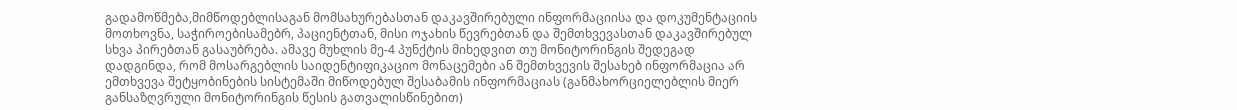გადამოწმება,მიმწოდებლისაგან მომსახურებასთან დაკავშირებული ინფორმაციისა და დოკუმენტაციის მოთხოვნა, საჭიროებისამებრ, პაციენტთან, მისი ოჯახის წევრებთან და შემთხვევასთან დაკავშირებულ სხვა პირებთან გასაუბრება. ამავე მუხლის მე-4 პუნქტის მიხედვით თუ მონიტორინგის შედეგად დადგინდა, რომ მოსარგებლის საიდენტიფიკაციო მონაცემები ან შემთხვევის შესახებ ინფორმაცია არ ემთხვევა შეტყობინების სისტემაში მიწოდებულ შესაბამის ინფორმაციას (განმახორციელებლის მიერ განსაზღვრული მონიტორინგის წესის გათვალისწინებით)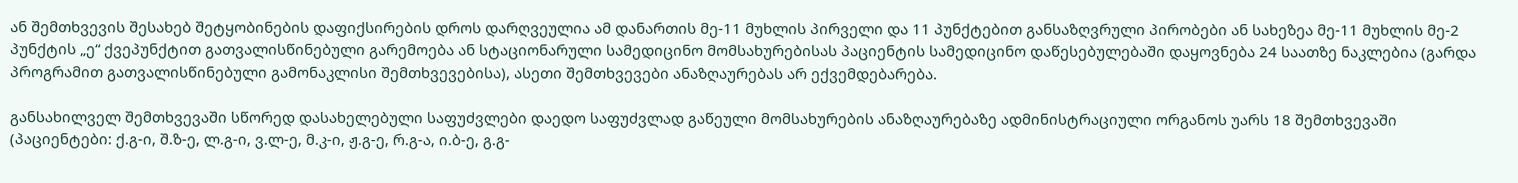ან შემთხვევის შესახებ შეტყობინების დაფიქსირების დროს დარღვეულია ამ დანართის მე-11 მუხლის პირველი და 11 პუნქტებით განსაზღვრული პირობები ან სახეზეა მე-11 მუხლის მე-2 პუნქტის „ე“ ქვეპუნქტით გათვალისწინებული გარემოება ან სტაციონარული სამედიცინო მომსახურებისას პაციენტის სამედიცინო დაწესებულებაში დაყოვნება 24 საათზე ნაკლებია (გარდა პროგრამით გათვალისწინებული გამონაკლისი შემთხვევებისა), ასეთი შემთხვევები ანაზღაურებას არ ექვემდებარება.

განსახილველ შემთხვევაში სწორედ დასახელებული საფუძვლები დაედო საფუძვლად გაწეული მომსახურების ანაზღაურებაზე ადმინისტრაციული ორგანოს უარს 18 შემთხვევაში (პაციენტები: ქ.გ-ი, შ.ზ-ე, ლ.გ-ი, ვ.ლ-ე, მ.კ-ი, ჟ.გ-ე, რ.გ-ა, ი.ბ-ე, გ.გ-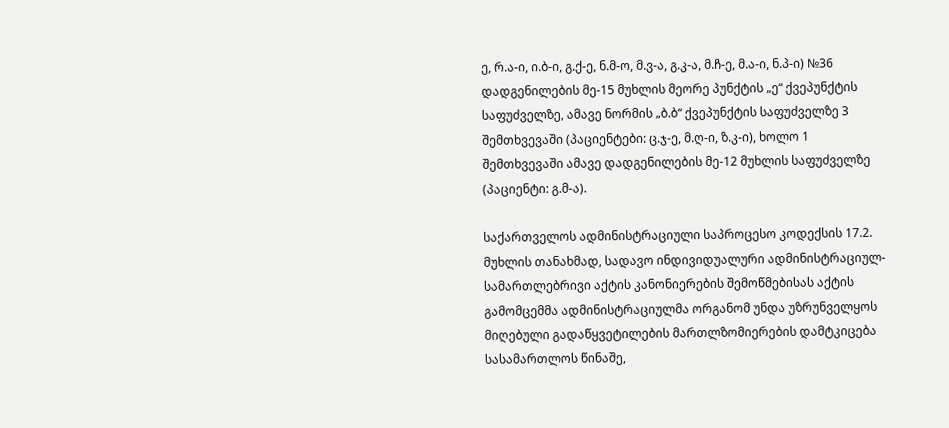ე, რ.ა-ი, ი.ბ-ი, გ.ქ-ე, ნ.მ-ო, მ.ვ-ა, გ.კ-ა, მ.ჩ-ე, მ.ა-ი, ნ.პ-ი) №36 დადგენილების მე-15 მუხლის მეორე პუნქტის „ე“ ქვეპუნქტის საფუძველზე, ამავე ნორმის „ბ.ბ“ ქვეპუნქტის საფუძველზე 3 შემთხვევაში (პაციენტები: ც.ჯ-ე, მ.ღ-ი, ზ.კ-ი), ხოლო 1 შემთხვევაში ამავე დადგენილების მე-12 მუხლის საფუძველზე (პაციენტი: გ.მ-ა).

საქართველოს ადმინისტრაციული საპროცესო კოდექსის 17.2. მუხლის თანახმად, სადავო ინდივიდუალური ადმინისტრაციულ-სამართლებრივი აქტის კანონიერების შემოწმებისას აქტის გამომცემმა ადმინისტრაციულმა ორგანომ უნდა უზრუნველყოს მიღებული გადაწყვეტილების მართლზომიერების დამტკიცება სასამართლოს წინაშე,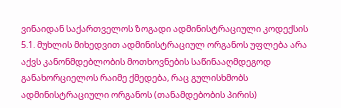ვინაიდან საქართველოს ზოგადი ადმინისტრაციული კოდექსის 5.1. მუხლის მიხედვით ადმინისტრაციულ ორგანოს უფლება არა აქვს კანონმდებლობის მოთხოვნების საწინააღმდეგოდ განახორციელოს რაიმე ქმედება, რაც გულისხმობს ადმინისტრაციული ორგანოს (თანამდებობის პირის)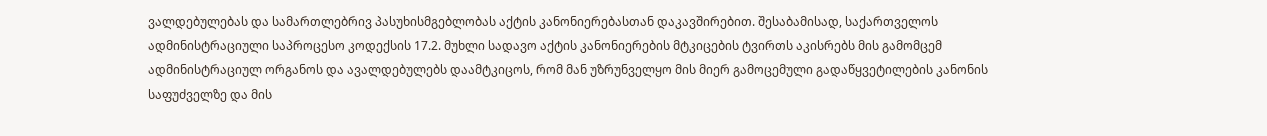ვალდებულებას და სამართლებრივ პასუხისმგებლობას აქტის კანონიერებასთან დაკავშირებით. შესაბამისად, საქართველოს ადმინისტრაციული საპროცესო კოდექსის 17.2. მუხლი სადავო აქტის კანონიერების მტკიცების ტვირთს აკისრებს მის გამომცემ ადმინისტრაციულ ორგანოს და ავალდებულებს დაამტკიცოს, რომ მან უზრუნველყო მის მიერ გამოცემული გადაწყვეტილების კანონის საფუძველზე და მის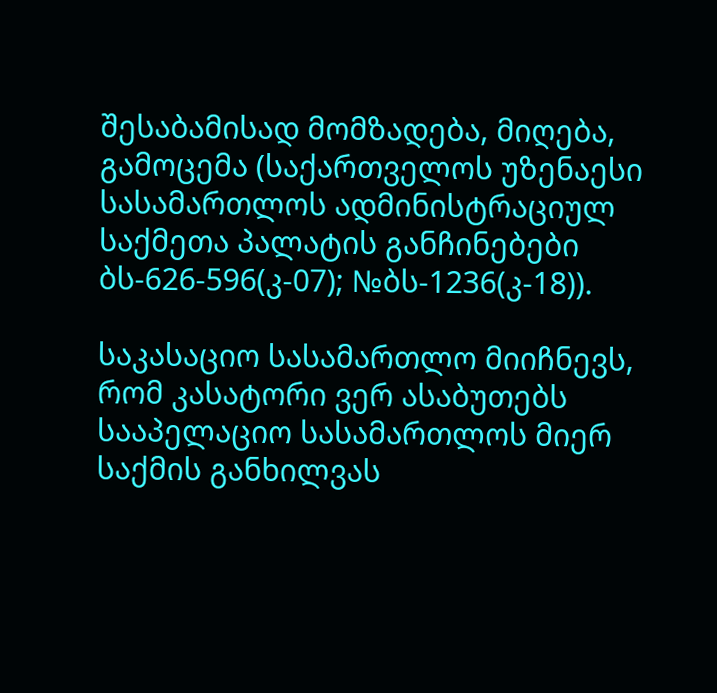შესაბამისად მომზადება, მიღება, გამოცემა (საქართველოს უზენაესი სასამართლოს ადმინისტრაციულ საქმეთა პალატის განჩინებები ბს-626-596(კ-07); №ბს-1236(კ-18)).

საკასაციო სასამართლო მიიჩნევს, რომ კასატორი ვერ ასაბუთებს სააპელაციო სასამართლოს მიერ საქმის განხილვას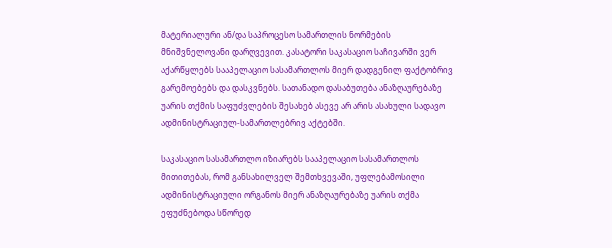მატერიალური ან/და საპროცესო სამართლის ნორმების მნიშვნელოვანი დარღვევით. კასატორი საკასაციო საჩივარში ვერ აქარწყლებს სააპელაციო სასამართლოს მიერ დადგენილ ფაქტობრივ გარემოებებს და დასკვნებს. სათანადო დასაბუთება ანაზღაურებაზე უარის თქმის საფუძვლების შესახებ ასევე არ არის ასახული სადავო ადმინისტრაციულ-სამართლებრივ აქტებში.

საკასაციო სასამართლო იზიარებს სააპელაციო სასამართლოს მითითებას, რომ განსახილველ შემთხვევაში, უფლებამოსილი ადმინისტრაციული ორგანოს მიერ ანაზღაურებაზე უარის თქმა ეფუძნებოდა სწორედ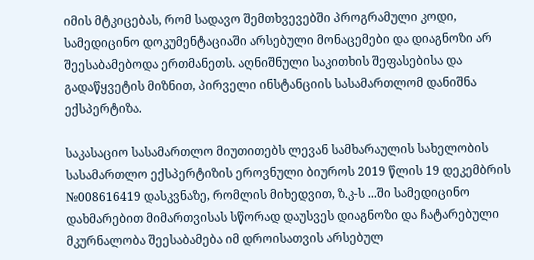იმის მტკიცებას, რომ სადავო შემთხვევებში პროგრამული კოდი, სამედიცინო დოკუმენტაციაში არსებული მონაცემები და დიაგნოზი არ შეესაბამებოდა ერთმანეთს. აღნიშნული საკითხის შეფასებისა და გადაწყვეტის მიზნით, პირველი ინსტანციის სასამართლომ დანიშნა ექსპერტიზა.

საკასაციო სასამართლო მიუთითებს ლევან სამხარაულის სახელობის სასამართლო ექსპერტიზის ეროვნული ბიუროს 2019 წლის 19 დეკემბრის №008616419 დასკვნაზე, რომლის მიხედვით, ზ.კ-ს ...ში სამედიცინო დახმარებით მიმართვისას სწორად დაუსვეს დიაგნოზი და ჩატარებული მკურნალობა შეესაბამება იმ დროისათვის არსებულ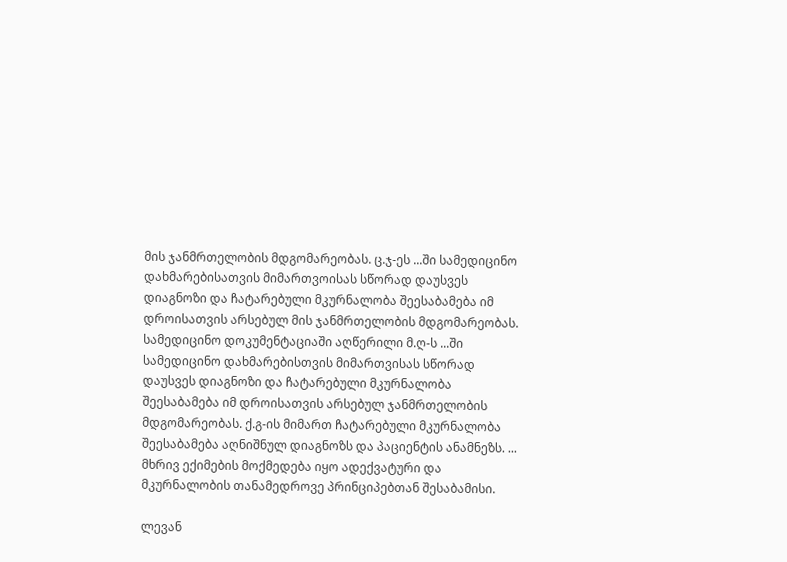მის ჯანმრთელობის მდგომარეობას. ც.ჯ-ეს ...ში სამედიცინო დახმარებისათვის მიმართვოისას სწორად დაუსვეს დიაგნოზი და ჩატარებული მკურნალობა შეესაბამება იმ დროისათვის არსებულ მის ჯანმრთელობის მდგომარეობას. სამედიცინო დოკუმენტაციაში აღწერილი მ.ღ-ს ...ში სამედიცინო დახმარებისთვის მიმართვისას სწორად დაუსვეს დიაგნოზი და ჩატარებული მკურნალობა შეესაბამება იმ დროისათვის არსებულ ჯანმრთელობის მდგომარეობას. ქ.გ-ის მიმართ ჩატარებული მკურნალობა შეესაბამება აღნიშნულ დიაგნოზს და პაციენტის ანამნეზს. ... მხრივ ექიმების მოქმედება იყო ადექვატური და მკურნალობის თანამედროვე პრინციპებთან შესაბამისი.

ლევან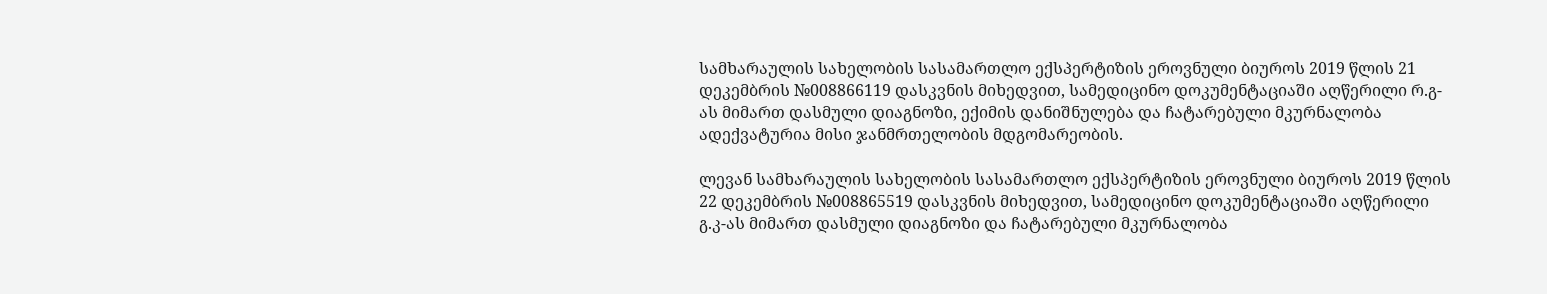სამხარაულის სახელობის სასამართლო ექსპერტიზის ეროვნული ბიუროს 2019 წლის 21 დეკემბრის №008866119 დასკვნის მიხედვით, სამედიცინო დოკუმენტაციაში აღწერილი რ.გ-ას მიმართ დასმული დიაგნოზი, ექიმის დანიშნულება და ჩატარებული მკურნალობა ადექვატურია მისი ჯანმრთელობის მდგომარეობის.

ლევან სამხარაულის სახელობის სასამართლო ექსპერტიზის ეროვნული ბიუროს 2019 წლის 22 დეკემბრის №008865519 დასკვნის მიხედვით, სამედიცინო დოკუმენტაციაში აღწერილი გ.კ-ას მიმართ დასმული დიაგნოზი და ჩატარებული მკურნალობა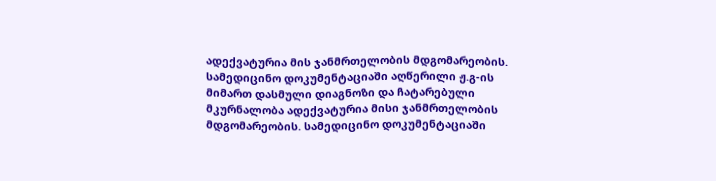ადექვატურია მის ჯანმრთელობის მდგომარეობის. სამედიცინო დოკუმენტაციაში აღწერილი ჟ.გ-ის მიმართ დასმული დიაგნოზი და ჩატარებული მკურნალობა ადექვატურია მისი ჯანმრთელობის მდგომარეობის. სამედიცინო დოკუმენტაციაში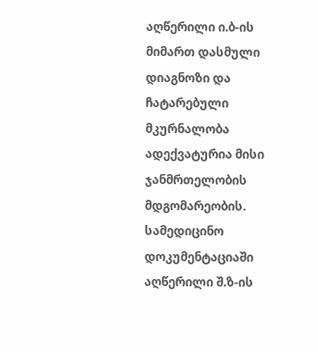აღწერილი ი.ბ-ის მიმართ დასმული დიაგნოზი და ჩატარებული მკურნალობა ადექვატურია მისი ჯანმრთელობის მდგომარეობის. სამედიცინო დოკუმენტაციაში აღწერილი შ.ზ-ის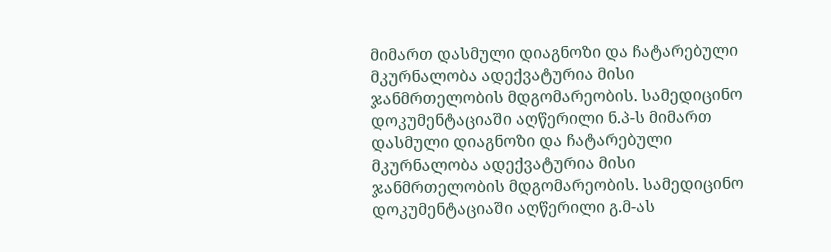მიმართ დასმული დიაგნოზი და ჩატარებული მკურნალობა ადექვატურია მისი ჯანმრთელობის მდგომარეობის. სამედიცინო დოკუმენტაციაში აღწერილი ნ.პ-ს მიმართ დასმული დიაგნოზი და ჩატარებული მკურნალობა ადექვატურია მისი ჯანმრთელობის მდგომარეობის. სამედიცინო დოკუმენტაციაში აღწერილი გ.მ-ას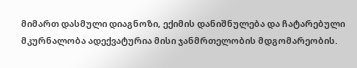მიმართ დასმული დიაგნოზი, ექიმის დანიშნულება და ჩატარებული მკურნალობა ადექვატურია მისი ჯანმრთელობის მდგომარეობის.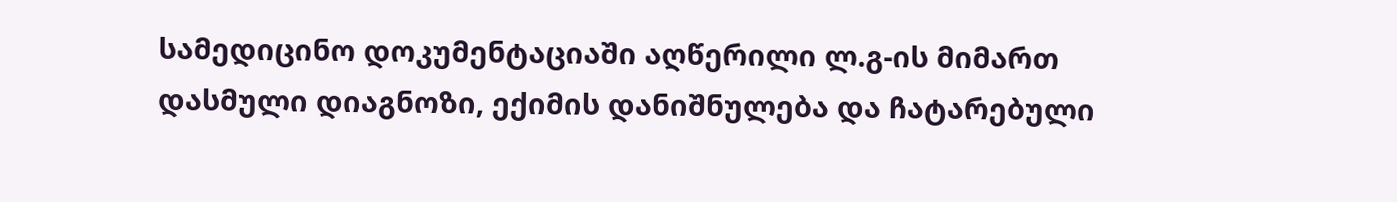სამედიცინო დოკუმენტაციაში აღწერილი ლ.გ-ის მიმართ დასმული დიაგნოზი, ექიმის დანიშნულება და ჩატარებული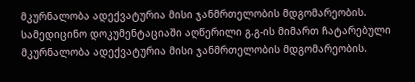მკურნალობა ადექვატურია მისი ჯანმრთელობის მდგომარეობის. სამედიცინო დოკუმენტაციაში აღწერილი გ.გ-ის მიმართ ჩატარებული მკურნალობა ადექვატურია მისი ჯანმრთელობის მდგომარეობის.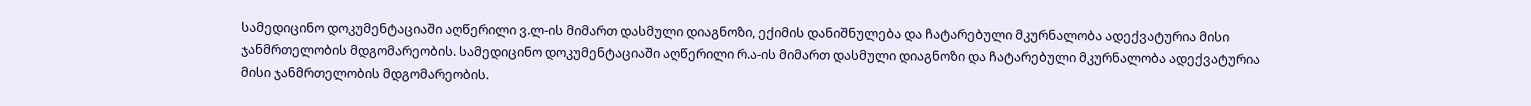სამედიცინო დოკუმენტაციაში აღწერილი ვ.ლ-ის მიმართ დასმული დიაგნოზი, ექიმის დანიშნულება და ჩატარებული მკურნალობა ადექვატურია მისი ჯანმრთელობის მდგომარეობის. სამედიცინო დოკუმენტაციაში აღწერილი რ.ა-ის მიმართ დასმული დიაგნოზი და ჩატარებული მკურნალობა ადექვატურია მისი ჯანმრთელობის მდგომარეობის.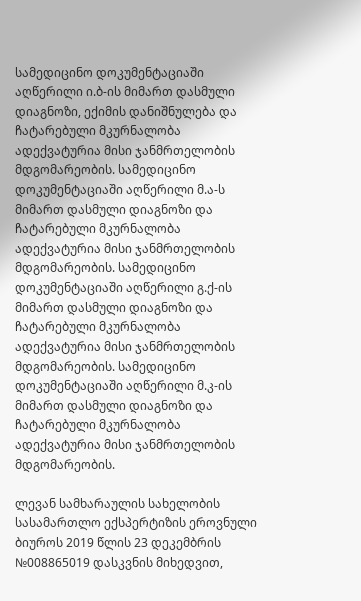სამედიცინო დოკუმენტაციაში აღწერილი ი.ბ-ის მიმართ დასმული დიაგნოზი, ექიმის დანიშნულება და ჩატარებული მკურნალობა ადექვატურია მისი ჯანმრთელობის მდგომარეობის. სამედიცინო დოკუმენტაციაში აღწერილი მ.ა-ს მიმართ დასმული დიაგნოზი და ჩატარებული მკურნალობა ადექვატურია მისი ჯანმრთელობის მდგომარეობის. სამედიცინო დოკუმენტაციაში აღწერილი გ.ქ-ის მიმართ დასმული დიაგნოზი და ჩატარებული მკურნალობა ადექვატურია მისი ჯანმრთელობის მდგომარეობის. სამედიცინო დოკუმენტაციაში აღწერილი მ.კ-ის მიმართ დასმული დიაგნოზი და ჩატარებული მკურნალობა ადექვატურია მისი ჯანმრთელობის მდგომარეობის.

ლევან სამხარაულის სახელობის სასამართლო ექსპერტიზის ეროვნული ბიუროს 2019 წლის 23 დეკემბრის №008865019 დასკვნის მიხედვით,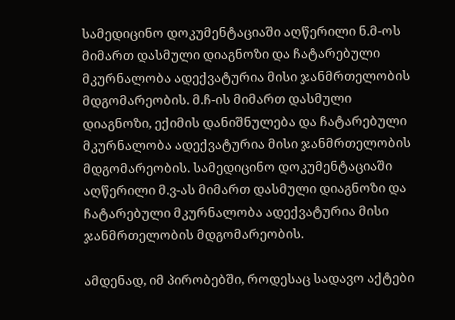სამედიცინო დოკუმენტაციაში აღწერილი ნ.მ-ოს მიმართ დასმული დიაგნოზი და ჩატარებული მკურნალობა ადექვატურია მისი ჯანმრთელობის მდგომარეობის. მ.ჩ-ის მიმართ დასმული დიაგნოზი, ექიმის დანიშნულება და ჩატარებული მკურნალობა ადექვატურია მისი ჯანმრთელობის მდგომარეობის. სამედიცინო დოკუმენტაციაში აღწერილი მ.ვ-ას მიმართ დასმული დიაგნოზი და ჩატარებული მკურნალობა ადექვატურია მისი ჯანმრთელობის მდგომარეობის.

ამდენად, იმ პირობებში, როდესაც სადავო აქტები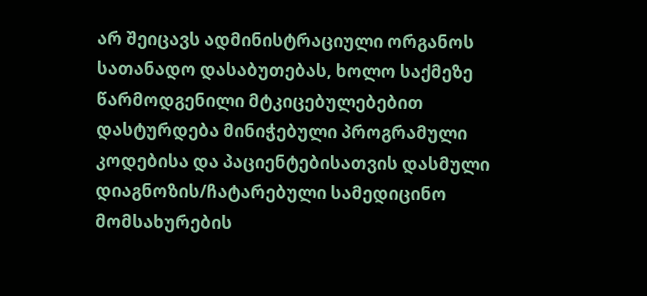არ შეიცავს ადმინისტრაციული ორგანოს სათანადო დასაბუთებას, ხოლო საქმეზე წარმოდგენილი მტკიცებულებებით დასტურდება მინიჭებული პროგრამული კოდებისა და პაციენტებისათვის დასმული დიაგნოზის/ჩატარებული სამედიცინო მომსახურების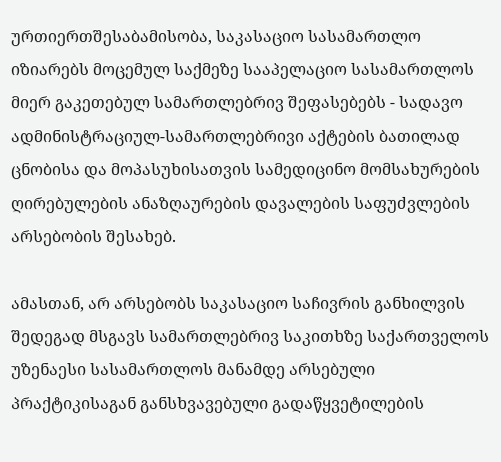ურთიერთშესაბამისობა, საკასაციო სასამართლო იზიარებს მოცემულ საქმეზე სააპელაციო სასამართლოს მიერ გაკეთებულ სამართლებრივ შეფასებებს - სადავო ადმინისტრაციულ-სამართლებრივი აქტების ბათილად ცნობისა და მოპასუხისათვის სამედიცინო მომსახურების ღირებულების ანაზღაურების დავალების საფუძვლების არსებობის შესახებ.

ამასთან, არ არსებობს საკასაციო საჩივრის განხილვის შედეგად მსგავს სამართლებრივ საკითხზე საქართველოს უზენაესი სასამართლოს მანამდე არსებული პრაქტიკისაგან განსხვავებული გადაწყვეტილების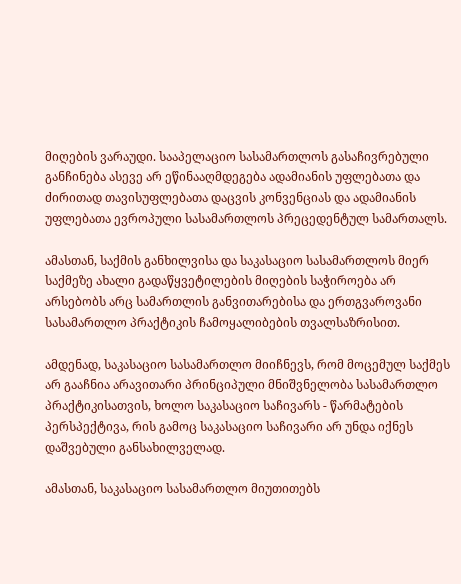მიღების ვარაუდი. სააპელაციო სასამართლოს გასაჩივრებული განჩინება ასევე არ ეწინააღმდეგება ადამიანის უფლებათა და ძირითად თავისუფლებათა დაცვის კონვენციას და ადამიანის უფლებათა ევროპული სასამართლოს პრეცედენტულ სამართალს.

ამასთან, საქმის განხილვისა და საკასაციო სასამართლოს მიერ საქმეზე ახალი გადაწყვეტილების მიღების საჭიროება არ არსებობს არც სამართლის განვითარებისა და ერთგვაროვანი სასამართლო პრაქტიკის ჩამოყალიბების თვალსაზრისით.

ამდენად, საკასაციო სასამართლო მიიჩნევს, რომ მოცემულ საქმეს არ გააჩნია არავითარი პრინციპული მნიშვნელობა სასამართლო პრაქტიკისათვის, ხოლო საკასაციო საჩივარს - წარმატების პერსპექტივა, რის გამოც საკასაციო საჩივარი არ უნდა იქნეს დაშვებული განსახილველად.

ამასთან, საკასაციო სასამართლო მიუთითებს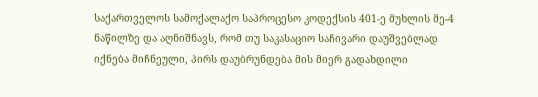საქართველოს სამოქალაქო საპროცესო კოდექსის 401-ე მუხლის მე-4 ნაწილზე და აღნიშნავს, რომ თუ საკასაციო საჩივარი დაუშვებლად იქნება მიჩნეული, პირს დაუბრუნდება მის მიერ გადახდილი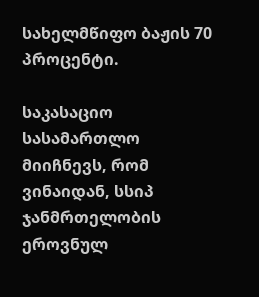სახელმწიფო ბაჟის 70 პროცენტი.

საკასაციო სასამართლო მიიჩნევს, რომ ვინაიდან, სსიპ ჯანმრთელობის ეროვნულ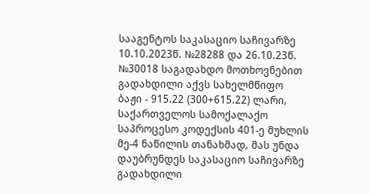სააგენტოს საკასაციო საჩივარზე 10.10.2023წ. №28288 და 26.10.23წ. №30018 საგადახდო მოთხოვნებით გადახდილი აქვს სახელმწიფო ბაჟი - 915.22 (300+615.22) ლარი, საქართველოს სამოქალაქო საპროცესო კოდექსის 401-ე მუხლის მე-4 ნაწილის თანახმად, მას უნდა დაუბრუნდეს საკასაციო საჩივარზე გადახდილი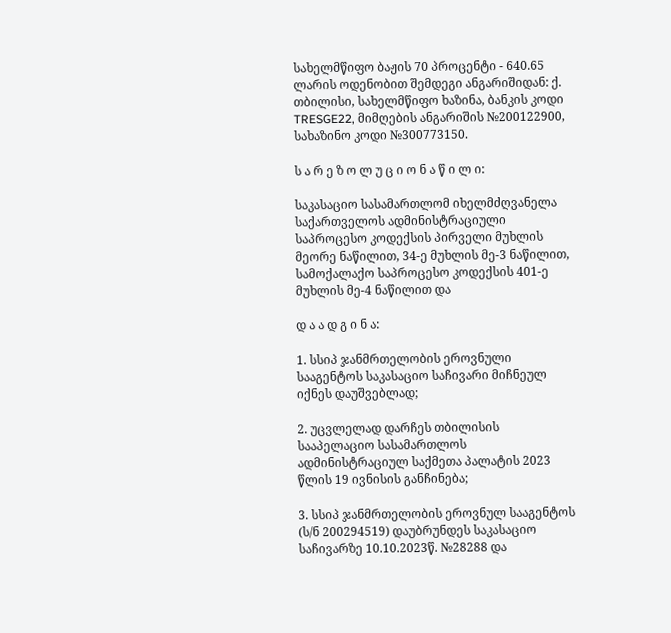სახელმწიფო ბაჟის 70 პროცენტი - 640.65 ლარის ოდენობით შემდეგი ანგარიშიდან: ქ. თბილისი, სახელმწიფო ხაზინა, ბანკის კოდი TRESGE22, მიმღების ანგარიშის №200122900, სახაზინო კოდი №300773150.

ს ა რ ე ზ ო ლ უ ც ი ო ნ ა წ ი ლ ი:

საკასაციო სასამართლომ იხელმძღვანელა საქართველოს ადმინისტრაციული საპროცესო კოდექსის პირველი მუხლის მეორე ნაწილით, 34-ე მუხლის მე-3 ნაწილით, სამოქალაქო საპროცესო კოდექსის 401-ე მუხლის მე-4 ნაწილით და

დ ა ა დ გ ი ნ ა:

1. სსიპ ჯანმრთელობის ეროვნული სააგენტოს საკასაციო საჩივარი მიჩნეულ იქნეს დაუშვებლად;

2. უცვლელად დარჩეს თბილისის სააპელაციო სასამართლოს ადმინისტრაციულ საქმეთა პალატის 2023 წლის 19 ივნისის განჩინება;

3. სსიპ ჯანმრთელობის ეროვნულ სააგენტოს (ს/ნ 200294519) დაუბრუნდეს საკასაციო საჩივარზე 10.10.2023წ. №28288 და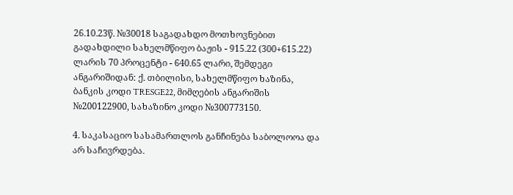26.10.23წ. №30018 საგადახდო მოთხოვნებით გადახდილი სახელმწიფო ბაჟის - 915.22 (300+615.22) ლარის 70 პროცენტი - 640.65 ლარი, შემდეგი ანგარიშიდან: ქ. თბილისი, სახელმწიფო ხაზინა, ბანკის კოდი TRESGE22, მიმღების ანგარიშის №200122900, სახაზინო კოდი №300773150.

4. საკასაციო სასამართლოს განჩინება საბოლოოა და არ საჩივრდება.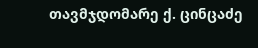თავმჯდომარე ქ. ცინცაძე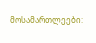მოსამართლეები: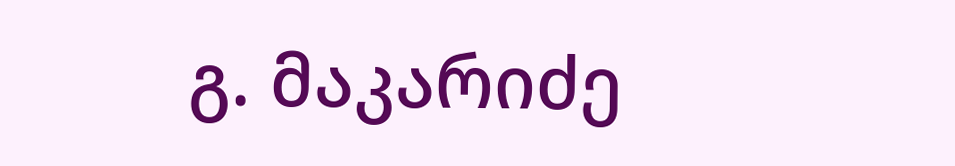გ. მაკარიძე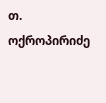თ. ოქროპირიძე